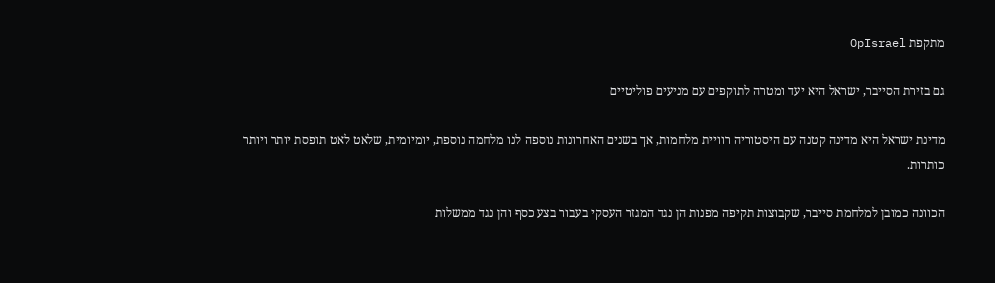מתקפת OpIsrael

גם בזירת הסייבר, ישראל היא יעד ומטרה לתוקפים עם מניעים פוליטיים

מדינת ישראל היא מדינה קטנה עם היסטוריה רוויית מלחמות, אך בשנים האחרונות נוספה לנו מלחמה נוספת, יומיומית, שלאט לאט תופסת יותר ויותר כותרות.

הכוונה כמובן למלחמת סייבר, שקבוצות תקיפה מפנות הן נגד המגזר העסקי בעבור בצע כסף והן נגד ממשלות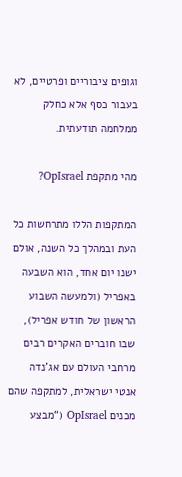וגופים ציבוריים ופרטיים, לא בעבור כסף אלא כחלק ממלחמה תודעתית.

מהי מתקפת OpIsrael?

המתקפות הללו מתרחשות כל העת ובמהלך כל השנה, אולם ישנו יום אחד, הוא השבעה באפריל (ולמעשה השבוע הראשון של חודש אפריל), שבו חוברים האקרים רבים מרחבי העולם עם אג’נדה אנטי ישראלית, למתקפה שהם מכנים OpIsrael (“מבצע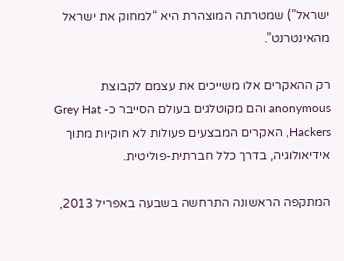ישראל”) שמטרתה המוצהרת היא “למחוק את ישראל מהאינטרנט”.

רק ההאקרים אלו משייכים את עצמם לקבוצת anonymous והם מקוטלגים בעולם הסייבר כ- Grey Hat Hackers, האקרים המבצעים פעולות לא חוקיות מתוך אידיאולוגיה, בדרך כלל חברתית-פוליטית.

המתקפה הראשונה התרחשה בשבעה באפריל 2013,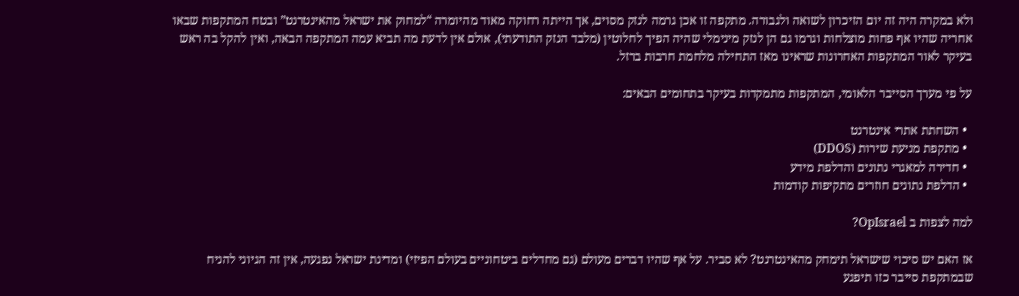ולא במקרה היה זה יום הזיכרון לשואה ולגבורה. מתקפה זו אכן גרמה לנזק מסוים, אך הייתה רחוקה מאוד מהיומרה “למחוק את ישראל מהאינטרנט” ובטח המתקפות שבאו אחריה שהיו אף פחות מוצלחות וגרמו גם הן לנזק מינימלי שהיה הפיך לחלוטין (מלבד הנזק התודעתי), אולם אין לדעת מה תביא עמה המתקפה הבאה, ואין להקל בה ראש בעיקר לאור המתקפות האחרונות שראינו מאז התחילה מלחמת חרבות ברזל.

על פי מערך הסייבר הלאומי, המתקפות מתמקדות בעיקר בתחומים הבאים:

  • השחתת אתרי אינטרנט
  • מתקפת מניעת שירות (DDOS)
  • חדירה למאגרי נתונים והדלפת מידע
  • הדלפת נתונים חוזרים מתקיפות קודמות

למה לצפות ב OpIsrael?

אז האם יש סיכוי שישראל תימחק מהאינטרנט? לא סביר. על אף שהיו דברים מעולם (גם מחדלים ביטחוניים בעולם הפיזי) ומדינת ישראל נפגעה, אין זה הגיוני להניח שבמתקפת סייבר כזו תיפגע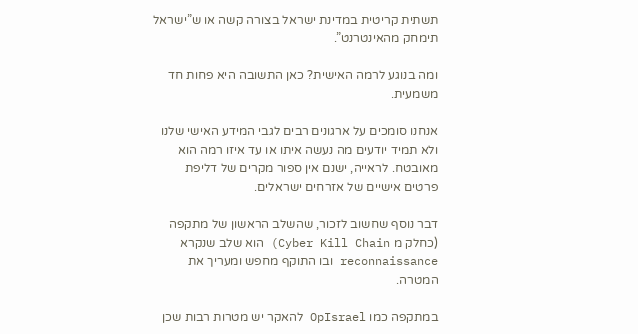תשתית קריטית במדינת ישראל בצורה קשה או ש”ישראל תימחק מהאינטרנט”.

ומה בנוגע לרמה האישית? כאן התשובה היא פחות חד משמעית.

אנחנו סומכים על ארגונים רבים לגבי המידע האישי שלנו ולא תמיד יודעים מה נעשה איתו או עד איזו רמה הוא מאובטח. לראייה, ישנם אין ספור מקרים של דליפת פרטים אישיים של אזרחים ישראלים.

דבר נוסף שחשוב לזכור, שהשלב הראשון של מתקפה (כחלק מ Cyber Kill Chain) הוא שלב שנקרא reconnaissance ובו התוקף מחפש ומעריך את המטרה.

במתקפה כמו OpIsrael להאקר יש מטרות רבות שכן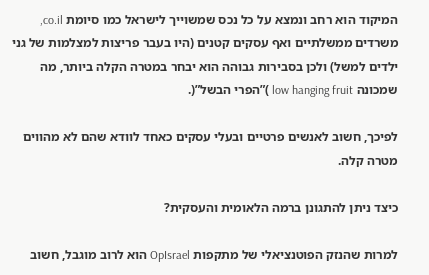המיקוד הוא רחב ונמצא על כל נכס שמשוייך לישראל כמו סיומת co.il, משרדים ממשלתיים ואף עסקים קטנים (היו בעבר פריצות למצלמות של גני ילדים למשל) ולכן בסבירות גבוהה הוא יבחר במטרה הקלה ביותר, מה שמכונה low hanging fruit )”הפרי הבשל”(.

לפיכך, חשוב לאנשים פרטיים ובעלי עסקים כאחד לוודא שהם לא מהווים מטרה קלה.

כיצד ניתן להתגונן ברמה הלאומית והעסקית?

למרות שהנזק הפוטנציאלי של מתקפות OpIsrael הוא לרוב מוגבל, חשוב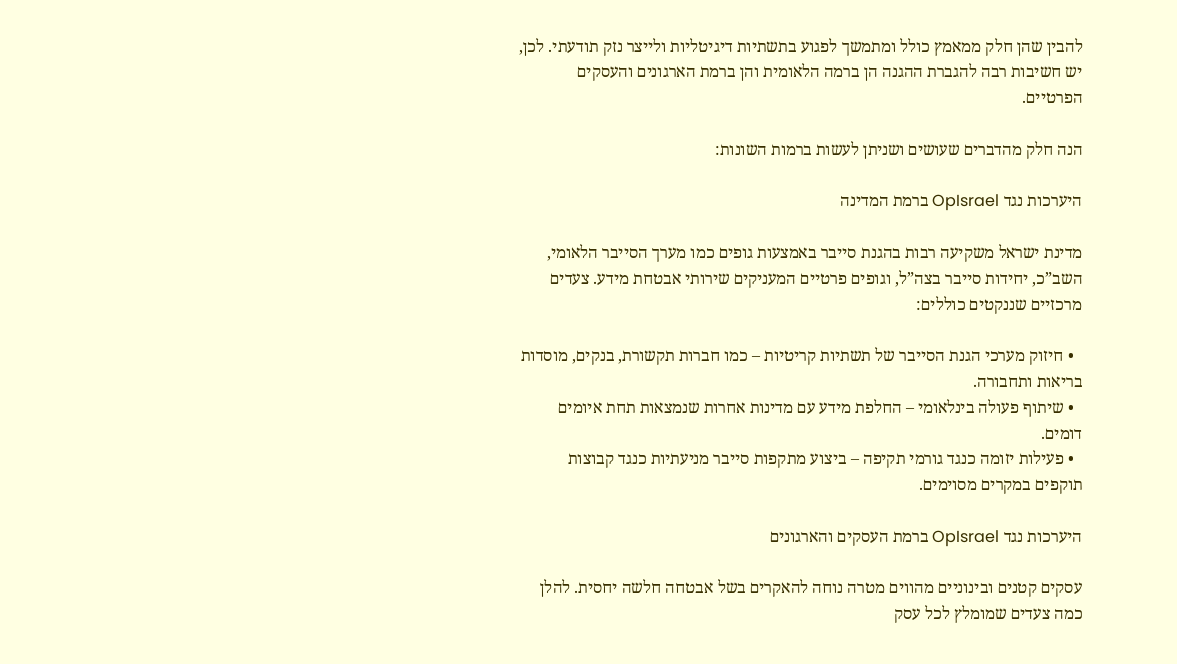להבין שהן חלק ממאמץ כולל ומתמשך לפגוע בתשתיות דיגיטליות ולייצר נזק תודעתי. לכן, יש חשיבות רבה להגברת ההגנה הן ברמה הלאומית והן ברמת הארגונים והעסקים הפרטיים.

הנה חלק מהדברים שעושים ושניתן לעשות ברמות השונות:

היערכות נגד OpIsrael ברמת המדינה

מדינת ישראל משקיעה רבות בהגנת סייבר באמצעות גופים כמו מערך הסייבר הלאומי, השב”כ, יחידות סייבר בצה”ל, וגופים פרטיים המעניקים שירותי אבטחת מידע. צעדים מרכזיים שננקטים כוללים:

  • חיזוק מערכי הגנת הסייבר של תשתיות קריטיות – כמו חברות תקשורת, בנקים, מוסדות בריאות ותחבורה.
  • שיתוף פעולה בינלאומי – החלפת מידע עם מדינות אחרות שנמצאות תחת איומים דומים.
  • פעילות יזומה כנגד גורמי תקיפה – ביצוע מתקפות סייבר מניעתיות כנגד קבוצות תוקפים במקרים מסוימים.

היערכות נגד OpIsrael ברמת העסקים והארגונים

עסקים קטנים ובינוניים מהווים מטרה נוחה להאקרים בשל אבטחה חלשה יחסית. להלן כמה צעדים שמומלץ לכל עסק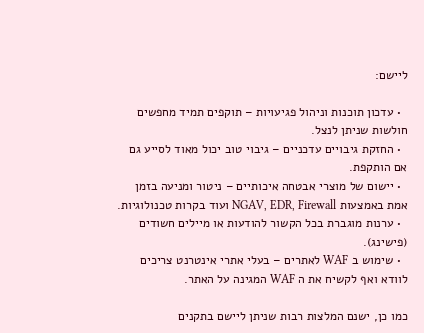ליישם:

  • עדכון תוכנות וניהול פגיעויות – תוקפים תמיד מחפשים חולשות שניתן לנצל.
  • החזקת גיבויים עדכניים – גיבוי טוב יכול מאוד לסייע גם אם הותקפת.
  • יישום של מוצרי אבטחה איכותיים – ניטור ומניעה בזמן אמת באמצעות NGAV, EDR, Firewall ועוד בקרות טכנולוגיות.
  • ערנות מוגברת בכל הקשור להודעות או מיילים חשודים (פישינג).
  • שימוש ב WAF לאתרים – בעלי אתרי אינטרנט צריכים לוודא ואף לקשיח את ה WAF המגינה על האתר.

כמו כן, ישנם המלצות רבות שניתן ליישם בתקנים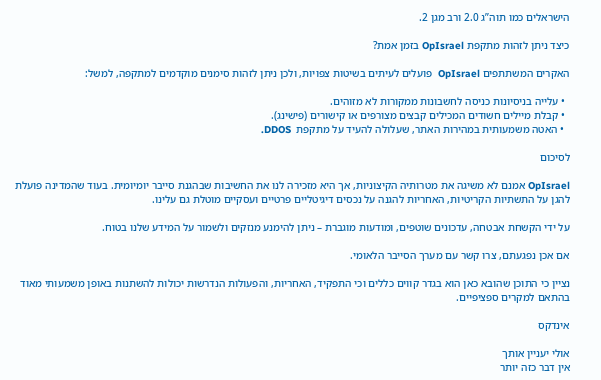הישראלים כמו תוה”ג 2.0 ורב מגן 2.

כיצד ניתן לזהות מתקפת OpIsrael בזמן אמת?

האקרים המשתתפים OpIsrael  פועלים לעיתים בשיטות צפויות, ולכן ניתן לזהות סימנים מוקדמים למתקפה, למשל:

  • עלייה בניסיונות כניסה לחשבונות ממקורות לא מזוהים.
  • קבלת מיילים חשודים המכילים קבצים מצורפים או קישורים (פישינג).
  • האטה משמעותית במהירות האתר, שעלולה להעיד על מתקפת  DDOS.

לסיכום

OpIsrael אמנם לא משיגה את מטרותיה הקיצוניות, אך היא מזכירה לנו את החשיבות שבהגנת סייבר יומיומית. בעוד שהמדינה פועלת להגן על התשתיות הקריטיות, האחריות להגנה על נכסים דיגיטליים פרטיים ועסקיים מוטלת גם עלינו.

על ידי הקשחת אבטחה, עדכונים שוטפים, ומודעות מוגברת – ניתן להימנע מנזקים ולשמור על המידע שלנו בטוח.

אם אכן נפגעתם, צרו קשר עם מערך הסייבר הלאומי.

נציין כי התוכן שהובא כאן הוא בגדר קווים כללים וכי התפקיד, האחריות, והפעולות הנדרשות יכולות להשתנות באופן משמעותי מאוד בהתאם למקרים ספציפיים.

אינדקס

אולי יעניין אותך
אין דבר כזה יותר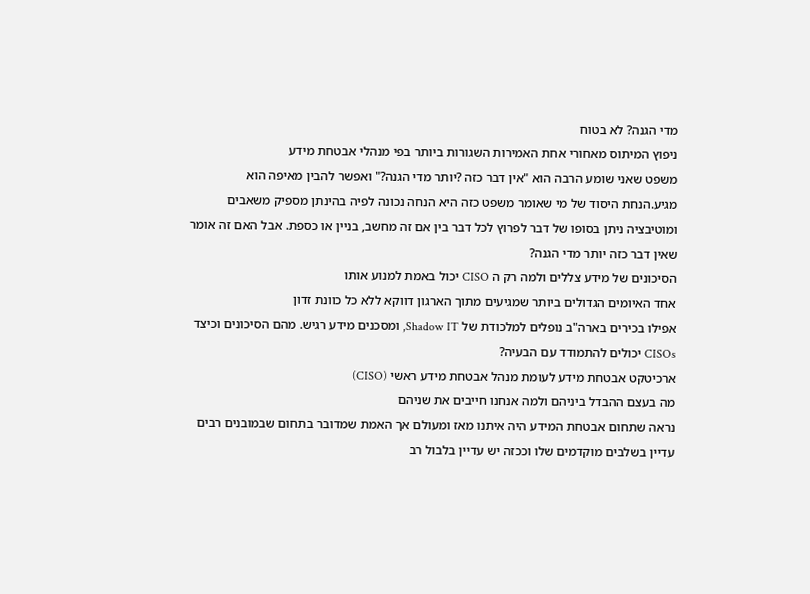מדי הגנה? לא בטוח
ניפוץ המיתוס מאחורי אחת האמירות השגורות ביותר בפי מנהלי אבטחת מידע
משפט שאני שומע הרבה הוא "אין דבר כזה ?יותר מדי הגנה?" ואפשר להבין מאיפה הוא מגיע.הנחת היסוד של מי שאומר משפט כזה היא הנחה נכונה לפיה בהינתן מספיק משאבים ומוטיבציה ניתן בסופו של דבר לפרוץ לכל דבר בין אם זה מחשב, בניין או כספת. אבל האם זה אומר שאין דבר כזה יותר מדי הגנה?
הסיכונים של מידע צללים ולמה רק ה CISO יכול באמת למנוע אותו
אחד האיומים הגדולים ביותר שמגיעים מתוך הארגון דווקא ללא כל כוונת זדון
אפילו בכירים בארה"ב נופלים למלכודת של Shadow IT, ומסכנים מידע רגיש. מהם הסיכונים וכיצד CISOs יכולים להתמודד עם הבעיה?
ארכיטקט אבטחת מידע לעומת מנהל אבטחת מידע ראשי (CISO)
מה בעצם ההבדל ביניהם ולמה אנחנו חייבים את שניהם
נראה שתחום אבטחת המידע היה איתנו מאז ומעולם אך האמת שמדובר בתחום שבמובנים רבים עדיין בשלבים מוקדמים שלו וככזה יש עדיין בלבול רב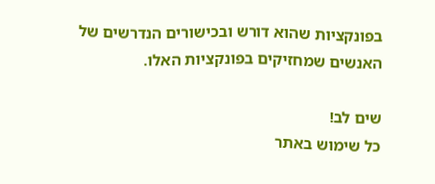בפונקציות שהוא דורש ובכישורים הנדרשים של האנשים שמחזיקים בפונקציות האלו.

שים לב!
כל שימוש באתר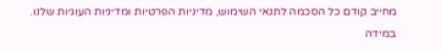מחייב קודם כל הסכמה לתנאי השימוש, מדיניות הפרטיות ומדיניות העוגיות שלנו.
במידה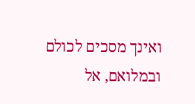ואינך מסכים לכולם ובמלואם, אל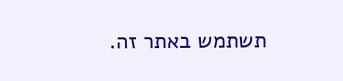תשתמש באתר זה.